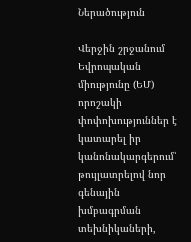Ներածություն

Վերջին շրջանում Եվրոպական միությունը (ԵՄ) որոշակի փոփոխություններ է կատարել իր կանոնակարգերում՝ թույլատրելով նոր գենային խմբագրման տեխնիկաների,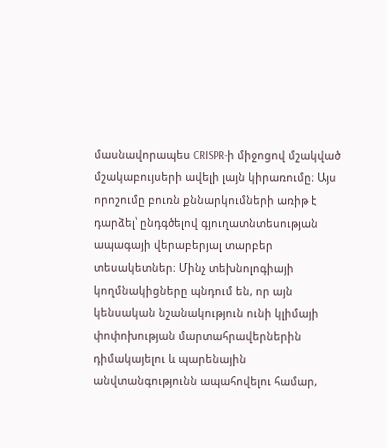մասնավորապես CRISPR-ի միջոցով մշակված մշակաբույսերի ավելի լայն կիրառումը։ Այս որոշումը բուռն քննարկումների առիթ է դարձել՝ ընդգծելով գյուղատնտեսության ապագայի վերաբերյալ տարբեր տեսակետներ։ Մինչ տեխնոլոգիայի կողմնակիցները պնդում են, որ այն կենսական նշանակություն ունի կլիմայի փոփոխության մարտահրավերներին դիմակայելու և պարենային անվտանգությունն ապահովելու համար,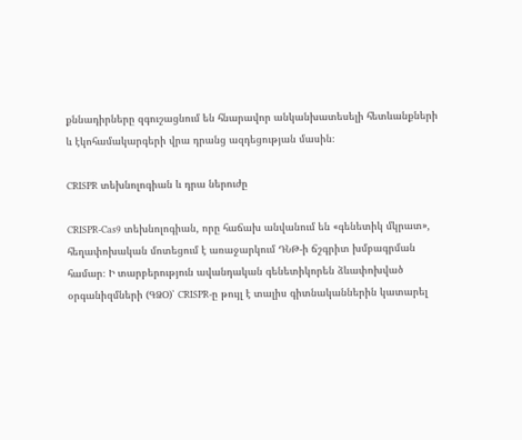քննադիրները զգուշացնում են հնարավոր անկանխատեսելի հետևանքների և էկոհամակարգերի վրա դրանց ազդեցության մասին։

CRISPR տեխնոլոգիան և դրա ներուժը

CRISPR-Cas9 տեխնոլոգիան, որը հաճախ անվանում են «գենետիկ մկրատ», հեղափոխական մոտեցում է առաջարկում ԴՆԹ-ի ճշգրիտ խմբագրման համար։ Ի տարբերություն ավանդական գենետիկորեն ձևափոխված օրգանիզմների (ԳՁՕ)՝ CRISPR-ը թույլ է տալիս գիտնականներին կատարել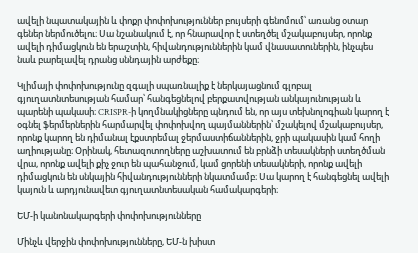ավելի նպատակային և փոքր փոփոխություններ բույսերի գենոմում՝ առանց օտար գեներ ներմուծելու։ Սա նշանակում է, որ հնարավոր է ստեղծել մշակաբույսեր, որոնք ավելի դիմացկուն են երաշտին, հիվանդություններին կամ վնասատուներին, ինչպես նաև բարելավել դրանց սննդային արժեքը։

Կլիմայի փոփոխությունը զգալի սպառնալիք է ներկայացնում գլոբալ գյուղատնտեսության համար՝ հանգեցնելով բերքատվության անկայունության և պարենի պակասի։ CRISPR-ի կողմնակիցները պնդում են, որ այս տեխնոլոգիան կարող է օգնել ֆերմերներին հարմարվել փոփոխվող պայմաններին՝ մշակելով մշակաբույսեր, որոնք կարող են դիմանալ էքստրեմալ ջերմաստիճաններին, ջրի պակասին կամ հողի աղիությանը։ Օրինակ, հետազոտողները աշխատում են բրնձի տեսակների ստեղծման վրա, որոնք ավելի քիչ ջուր են պահանջում, կամ ցորենի տեսակների, որոնք ավելի դիմացկուն են սնկային հիվանդությունների նկատմամբ։ Սա կարող է հանգեցնել ավելի կայուն և արդյունավետ գյուղատնտեսական համակարգերի։

ԵՄ-ի կանոնակարգերի փոփոխությունները

Մինչև վերջին փոփոխությունները, ԵՄ-ն խիստ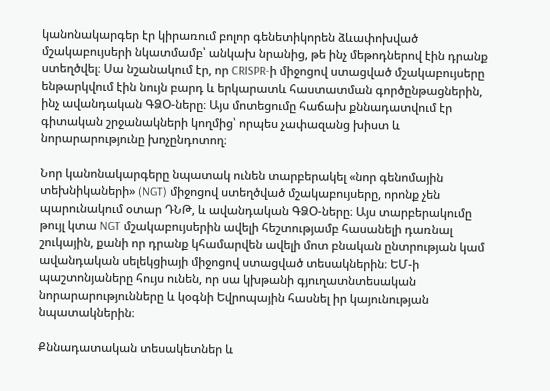կանոնակարգեր էր կիրառում բոլոր գենետիկորեն ձևափոխված մշակաբույսերի նկատմամբ՝ անկախ նրանից, թե ինչ մեթոդներով էին դրանք ստեղծվել։ Սա նշանակում էր, որ CRISPR-ի միջոցով ստացված մշակաբույսերը ենթարկվում էին նույն բարդ և երկարատև հաստատման գործընթացներին, ինչ ավանդական ԳՁՕ-ները։ Այս մոտեցումը հաճախ քննադատվում էր գիտական շրջանակների կողմից՝ որպես չափազանց խիստ և նորարարությունը խոչընդոտող։

Նոր կանոնակարգերը նպատակ ունեն տարբերակել «նոր գենոմային տեխնիկաների» (NGT) միջոցով ստեղծված մշակաբույսերը, որոնք չեն պարունակում օտար ԴՆԹ, և ավանդական ԳՁՕ-ները։ Այս տարբերակումը թույլ կտա NGT մշակաբույսերին ավելի հեշտությամբ հասանելի դառնալ շուկային, քանի որ դրանք կհամարվեն ավելի մոտ բնական ընտրության կամ ավանդական սելեկցիայի միջոցով ստացված տեսակներին։ ԵՄ-ի պաշտոնյաները հույս ունեն, որ սա կխթանի գյուղատնտեսական նորարարությունները և կօգնի Եվրոպային հասնել իր կայունության նպատակներին։

Քննադատական տեսակետներ և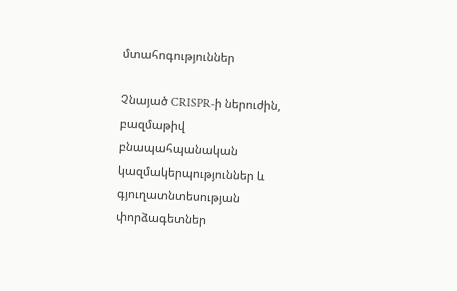մտահոգություններ

Չնայած CRISPR-ի ներուժին, բազմաթիվ բնապահպանական կազմակերպություններ և գյուղատնտեսության փորձագետներ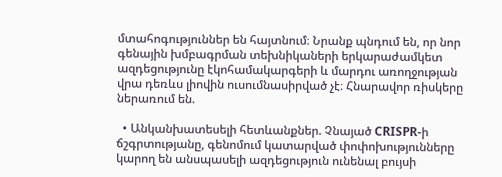մտահոգություններ են հայտնում։ Նրանք պնդում են, որ նոր գենային խմբագրման տեխնիկաների երկարաժամկետ ազդեցությունը էկոհամակարգերի և մարդու առողջության վրա դեռևս լիովին ուսումնասիրված չէ։ Հնարավոր ռիսկերը ներառում են.

  • Անկանխատեսելի հետևանքներ. Չնայած CRISPR-ի ճշգրտությանը, գենոմում կատարված փոփոխությունները կարող են անսպասելի ազդեցություն ունենալ բույսի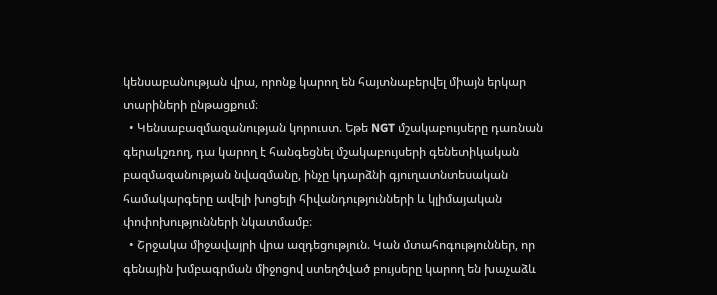կենսաբանության վրա, որոնք կարող են հայտնաբերվել միայն երկար տարիների ընթացքում։
  • Կենսաբազմազանության կորուստ. Եթե NGT մշակաբույսերը դառնան գերակշռող, դա կարող է հանգեցնել մշակաբույսերի գենետիկական բազմազանության նվազմանը, ինչը կդարձնի գյուղատնտեսական համակարգերը ավելի խոցելի հիվանդությունների և կլիմայական փոփոխությունների նկատմամբ։
  • Շրջակա միջավայրի վրա ազդեցություն. Կան մտահոգություններ, որ գենային խմբագրման միջոցով ստեղծված բույսերը կարող են խաչաձև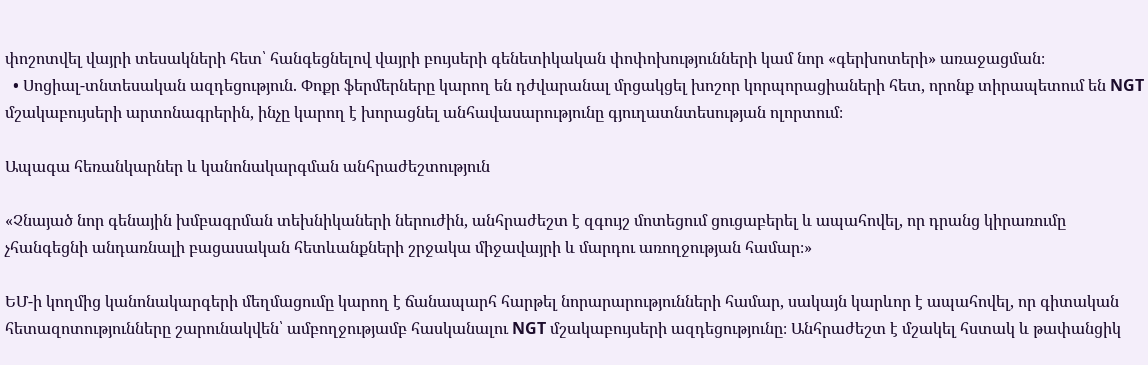փոշոտվել վայրի տեսակների հետ՝ հանգեցնելով վայրի բույսերի գենետիկական փոփոխությունների կամ նոր «գերխոտերի» առաջացման։
  • Սոցիալ-տնտեսական ազդեցություն. Փոքր ֆերմերները կարող են դժվարանալ մրցակցել խոշոր կորպորացիաների հետ, որոնք տիրապետում են NGT մշակաբույսերի արտոնագրերին, ինչը կարող է խորացնել անհավասարությունը գյուղատնտեսության ոլորտում։

Ապագա հեռանկարներ և կանոնակարգման անհրաժեշտություն

«Չնայած նոր գենային խմբագրման տեխնիկաների ներուժին, անհրաժեշտ է զգույշ մոտեցում ցուցաբերել և ապահովել, որ դրանց կիրառումը չհանգեցնի անդառնալի բացասական հետևանքների շրջակա միջավայրի և մարդու առողջության համար։»

ԵՄ-ի կողմից կանոնակարգերի մեղմացումը կարող է ճանապարհ հարթել նորարարությունների համար, սակայն կարևոր է ապահովել, որ գիտական հետազոտությունները շարունակվեն՝ ամբողջությամբ հասկանալու NGT մշակաբույսերի ազդեցությունը։ Անհրաժեշտ է մշակել հստակ և թափանցիկ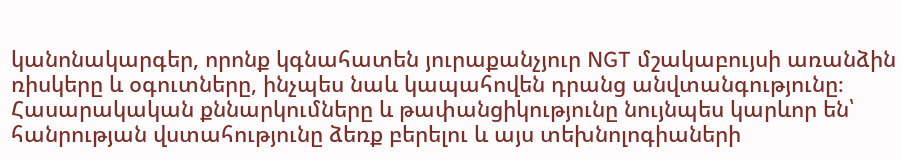կանոնակարգեր, որոնք կգնահատեն յուրաքանչյուր NGT մշակաբույսի առանձին ռիսկերը և օգուտները, ինչպես նաև կապահովեն դրանց անվտանգությունը։ Հասարակական քննարկումները և թափանցիկությունը նույնպես կարևոր են՝ հանրության վստահությունը ձեռք բերելու և այս տեխնոլոգիաների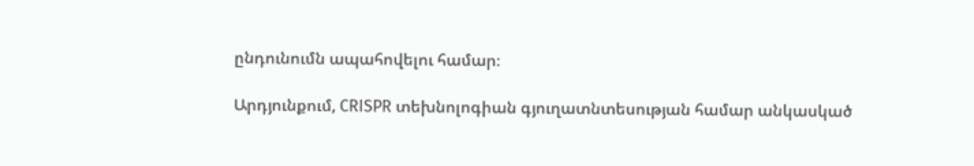ընդունումն ապահովելու համար։

Արդյունքում, CRISPR տեխնոլոգիան գյուղատնտեսության համար անկասկած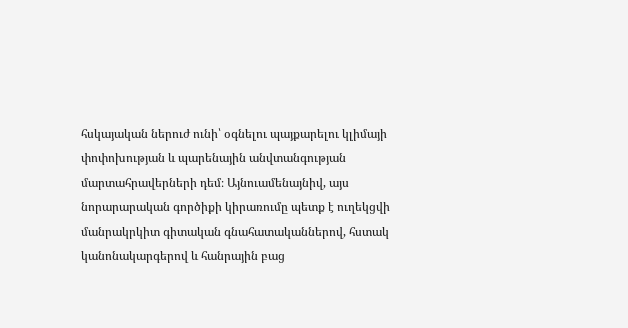հսկայական ներուժ ունի՝ օգնելու պայքարելու կլիմայի փոփոխության և պարենային անվտանգության մարտահրավերների դեմ։ Այնուամենայնիվ, այս նորարարական գործիքի կիրառումը պետք է ուղեկցվի մանրակրկիտ գիտական գնահատականներով, հստակ կանոնակարգերով և հանրային բաց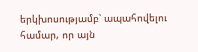երկխոսությամբ՝ ապահովելու համար, որ այն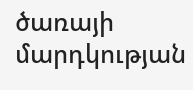ծառայի մարդկության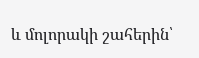և մոլորակի շահերին՝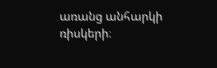առանց անհարկի ռիսկերի։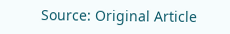Source: Original Article